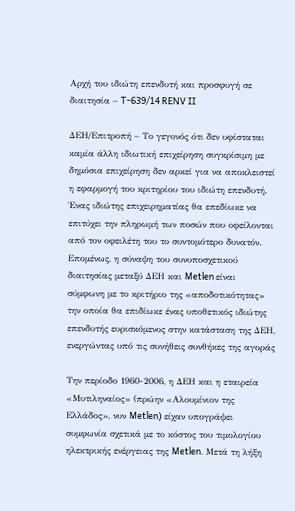Αρχή του ιδιώτη επενδυτή και προσφυγή σε διαιτησία – T-639/14 RENV II

ΔΕΗ/Επιτροπή – Το γεγονός ότι δεν υφίσταται καμία άλλη ιδιωτική επιχείρηση συγκρίσιμη με δημόσια επιχείρηση δεν αρκεί για να αποκλειστεί η εφαρμογή του κριτηρίου του ιδιώτη επενδυτή. Ένας ιδιώτης επιχειρηματίας θα επεδίωκε να επιτύχει την πληρωμή των ποσών που οφείλονται από τον οφειλέτη του το συντομότερο δυνατόν. Επομένως, η σύναψη του συνυποσχετικού διαιτησίας μεταξύ ΔΕΗ και Metlen είναι σύμφωνη με το κριτήριο της «αποδοτικότητας» την οποία θα επιδίωκε ένας υποθετικός ιδιώτης επενδυτής ευρισκόμενος στην κατάσταση της ΔΕΗ, ενεργώντας υπό τις συνήθεις συνθήκες της αγοράς

Την περίοδο 1960-2006, η ΔΕΗ και η εταιρεία «Μυτιληναίος» (πρώην «Αλουμίνιον της Ελλάδος», νυν Metlen) είχαν υπογράψει συμφωνία σχετικά με το κόστος του τιμολογίου ηλεκτρικής ενέργειας της Metlen. Μετά τη λήξη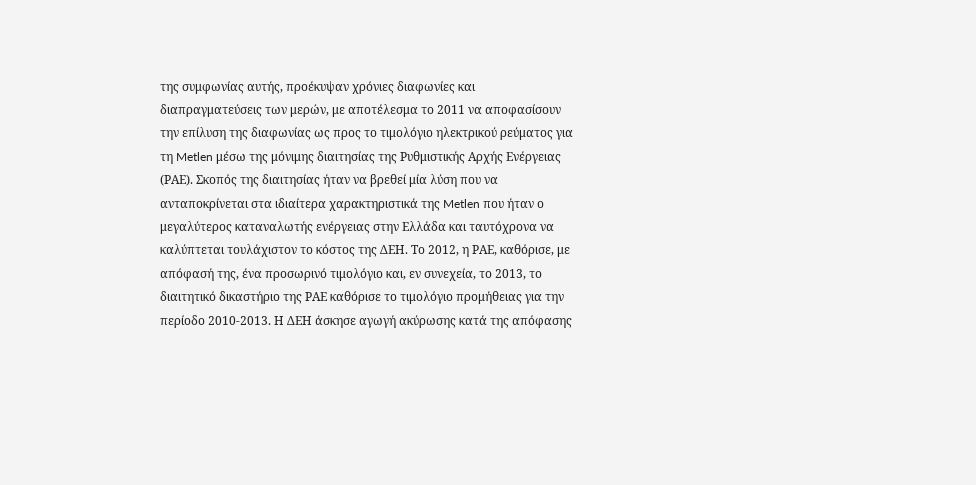της συμφωνίας αυτής, προέκυψαν χρόνιες διαφωνίες και διαπραγματεύσεις των μερών, με αποτέλεσμα το 2011 να αποφασίσουν την επίλυση της διαφωνίας ως προς το τιμολόγιο ηλεκτρικού ρεύματος για τη Metlen μέσω της μόνιμης διαιτησίας της Ρυθμιστικής Αρχής Ενέργειας (ΡΑΕ). Σκοπός της διαιτησίας ήταν να βρεθεί μία λύση που να ανταποκρίνεται στα ιδιαίτερα χαρακτηριστικά της Metlen που ήταν ο μεγαλύτερος καταναλωτής ενέργειας στην Ελλάδα και ταυτόχρονα να καλύπτεται τουλάχιστον το κόστος της ΔΕΗ. Το 2012, η ΡΑΕ, καθόρισε, με απόφασή της, ένα προσωρινό τιμολόγιο και, εν συνεχεία, το 2013, το διαιτητικό δικαστήριο της ΡΑΕ καθόρισε το τιμολόγιο προμήθειας για την περίοδο 2010-2013. Η ΔΕΗ άσκησε αγωγή ακύρωσης κατά της απόφασης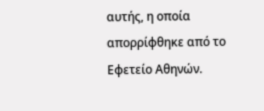αυτής, η οποία απορρίφθηκε από το Εφετείο Αθηνών.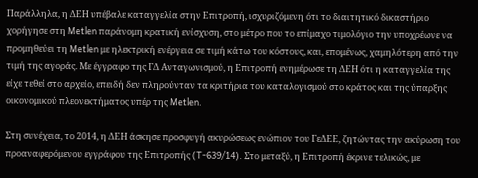Παράλληλα, η ΔΕΗ υπέβαλε καταγγελία στην Επιτροπή, ισχυριζόμενη ότι το διαιτητικό δικαστήριο χορήγησε στη Metlen παράνομη κρατική ενίσχυση, στο μέτρο που το επίμαχο τιμολόγιο την υποχρέωνε να προμηθεύει τη Metlen με ηλεκτρική ενέργεια σε τιμή κάτω του κόστους, και, επομένως, χαμηλότερη από την τιμή της αγοράς. Με έγγραφο της ΓΔ Ανταγωνισμού, η Επιτροπή ενημέρωσε τη ΔΕΗ ότι η καταγγελία της είχε τεθεί στο αρχείο, επειδή δεν πληρούνταν τα κριτήρια του καταλογισμού στο κράτος και της ύπαρξης οικονομικού πλεονεκτήματος υπέρ της Metlen.

Στη συνέχεια, το 2014, η ΔΕΗ άσκησε προσφυγή ακυρώσεως ενώπιον του ΓεΔΕΕ, ζητώντας την ακύρωση του προαναφερόμενου εγγράφου της Επιτροπής (T-639/14). Στο μεταξύ, η Επιτροπή έκρινε τελικώς, με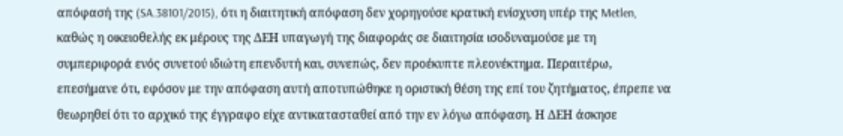απόφασή της (SA.38101/2015), ότι η διαιτητική απόφαση δεν χορηγούσε κρατική ενίσχυση υπέρ της Metlen, καθώς η οικειοθελής εκ μέρους της ΔΕΗ υπαγωγή της διαφοράς σε διαιτησία ισοδυναμούσε με τη συμπεριφορά ενός συνετού ιδιώτη επενδυτή και, συνεπώς, δεν προέκυπτε πλεονέκτημα. Περαιτέρω, επεσήμανε ότι, εφόσον με την απόφαση αυτή αποτυπώθηκε η οριστική θέση της επί του ζητήματος, έπρεπε να θεωρηθεί ότι το αρχικό της έγγραφο είχε αντικατασταθεί από την εν λόγω απόφαση. Η ΔΕΗ άσκησε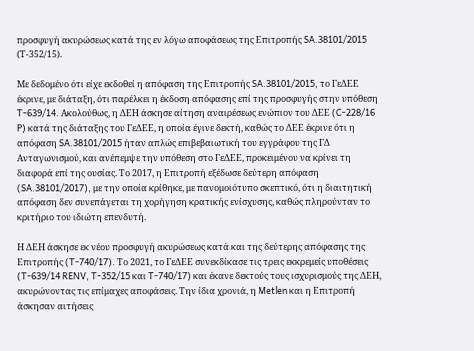προσφυγή ακυρώσεως κατά της εν λόγω αποφάσεως της Επιτροπής SA.38101/2015 (Τ-352/15).

Με δεδομένο ότι είχε εκδοθεί η απόφαση της Επιτροπής SA.38101/2015, το ΓεΔΕΕ έκρινε, με διάταξη, ότι παρέλκει η έκδοση απόφασης επί της προσφυγής στην υπόθεση T-639/14. Ακολούθως, η ΔΕΗ άσκησε αίτηση αναιρέσεως ενώπιον του ΔΕΕ (C-228/16 P) κατά της διάταξης του ΓεΔΕΕ, η οποία έγινε δεκτή, καθώς το ΔΕΕ έκρινε ότι η απόφαση SA.38101/2015 ήταν απλώς επιβεβαιωτική του εγγράφου της ΓΔ Ανταγωνισμού, και ανέπεμψε την υπόθεση στο ΓεΔΕΕ, προκειμένου να κρίνει τη διαφορά επί της ουσίας. Το 2017, η Επιτροπή εξέδωσε δεύτερη απόφαση (SA.38101/2017), με την οποία κρίθηκε, με πανομοιότυπο σκεπτικό, ότι η διαιτητική απόφαση δεν συνεπάγεται τη χορήγηση κρατικής ενίσχυσης, καθώς πληρούνταν το κριτήριο του ιδιώτη επενδυτή.

Η ΔΕΗ άσκησε εκ νέου προσφυγή ακυρώσεως κατά και της δεύτερης απόφασης της Επιτροπής (T-740/17). Το 2021, το ΓεΔΕΕ συνεκδίκασε τις τρεις εκκρεμείς υποθέσεις (T-639/14 RENV, T-352/15 και T-740/17) και έκανε δεκτούς τους ισχυρισμούς της ΔΕΗ, ακυρώνοντας τις επίμαχες αποφάσεις. Την ίδια χρονιά, η Metlen και η Επιτροπή άσκησαν αιτήσεις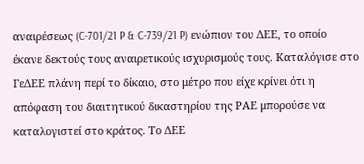αναιρέσεως (C-701/21 P & C-739/21 P) ενώπιον του ΔΕΕ, το οποίο έκανε δεκτούς τους αναιρετικούς ισχυρισμούς τους. Καταλόγισε στο ΓεΔΕΕ πλάνη περί το δίκαιο, στο μέτρο που είχε κρίνει ότι η απόφαση του διαιτητικού δικαστηρίου της ΡΑΕ μπορούσε να καταλογιστεί στο κράτος. Το ΔΕΕ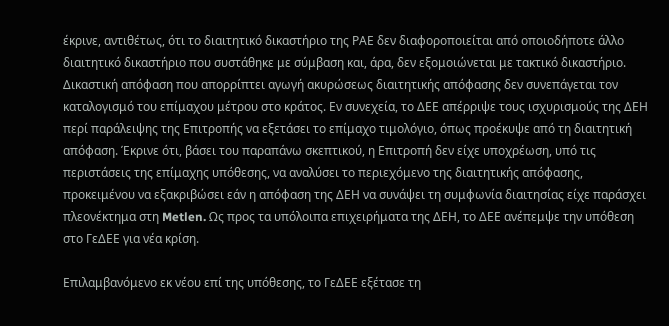έκρινε, αντιθέτως, ότι το διαιτητικό δικαστήριο της ΡΑΕ δεν διαφοροποιείται από οποιοδήποτε άλλο διαιτητικό δικαστήριο που συστάθηκε με σύμβαση και, άρα, δεν εξομοιώνεται με τακτικό δικαστήριο. Δικαστική απόφαση που απορρίπτει αγωγή ακυρώσεως διαιτητικής απόφασης δεν συνεπάγεται τον καταλογισμό του επίμαχου μέτρου στο κράτος. Εν συνεχεία, το ΔΕΕ απέρριψε τους ισχυρισμούς της ΔΕΗ περί παράλειψης της Επιτροπής να εξετάσει το επίμαχο τιμολόγιο, όπως προέκυψε από τη διαιτητική απόφαση. Έκρινε ότι, βάσει του παραπάνω σκεπτικού, η Επιτροπή δεν είχε υποχρέωση, υπό τις περιστάσεις της επίμαχης υπόθεσης, να αναλύσει το περιεχόμενο της διαιτητικής απόφασης, προκειμένου να εξακριβώσει εάν η απόφαση της ΔΕΗ να συνάψει τη συμφωνία διαιτησίας είχε παράσχει πλεονέκτημα στη Metlen. Ως προς τα υπόλοιπα επιχειρήματα της ΔΕΗ, το ΔΕΕ ανέπεμψε την υπόθεση στο ΓεΔΕΕ για νέα κρίση.

Επιλαμβανόμενο εκ νέου επί της υπόθεσης, το ΓεΔΕΕ εξέτασε τη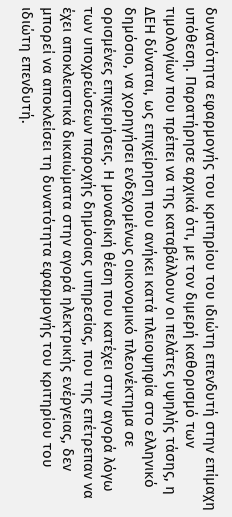δυνατότητα εφαρμογής του κριτηρίου του ιδιώτη επενδυτή στην επίμαχη υπόθεση. Παρατήρησε αρχικά ότι, με τον διμερή καθορισμό των τιμολογίων που πρέπει να της καταβάλλουν οι πελάτες υψηλής τάσης, η ΔΕΗ δύναται, ως επιχείρηση που ανήκει κατά πλειοψηφία στο ελληνικό δημόσιο, να χορηγήσει ενδεχομένως οικονομικό πλεονέκτημα σε ορισμένες επιχειρήσεις. Η μοναδική θέση που κατέχει στην αγορά λόγω των υποχρεώσεων παροχής δημόσιας υπηρεσίας, που της επέτρεπαν να έχει αποκλειστικά δικαιώματα στην αγορά ηλεκτρικής ενέργειας, δεν μπορεί να αποκλείσει τη δυνατότητα εφαρμογής του κριτηρίου του ιδιώτη επενδυτή.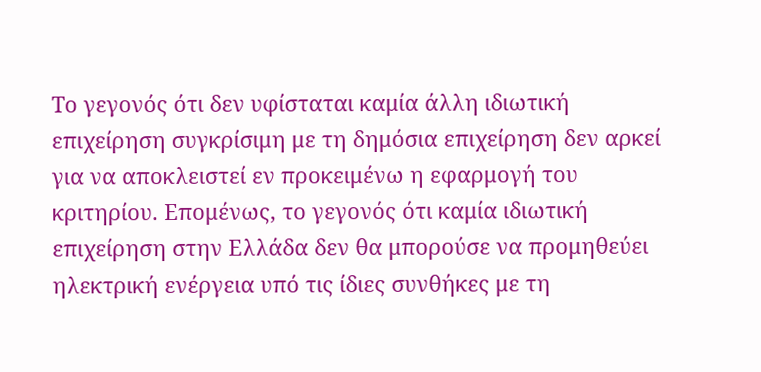Το γεγονός ότι δεν υφίσταται καμία άλλη ιδιωτική επιχείρηση συγκρίσιμη με τη δημόσια επιχείρηση δεν αρκεί για να αποκλειστεί εν προκειμένω η εφαρμογή του κριτηρίου. Επομένως, το γεγονός ότι καμία ιδιωτική επιχείρηση στην Ελλάδα δεν θα μπορούσε να προμηθεύει ηλεκτρική ενέργεια υπό τις ίδιες συνθήκες με τη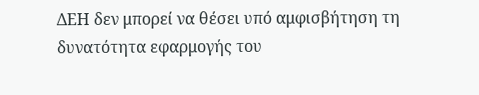ΔΕΗ δεν μπορεί να θέσει υπό αμφισβήτηση τη δυνατότητα εφαρμογής του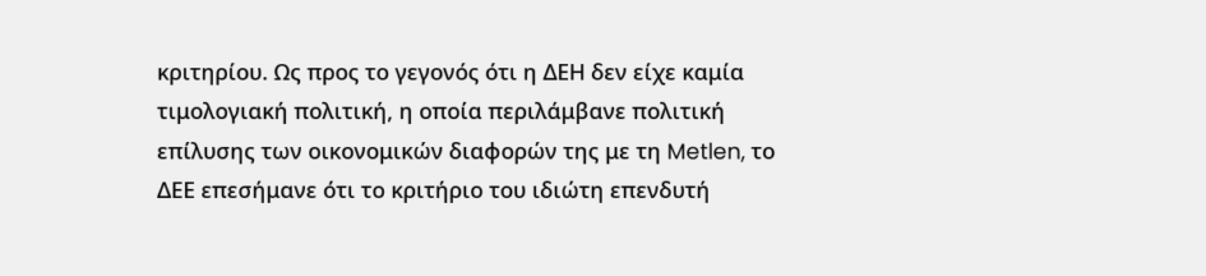κριτηρίου. Ως προς το γεγονός ότι η ΔΕΗ δεν είχε καμία τιμολογιακή πολιτική, η οποία περιλάμβανε πολιτική επίλυσης των οικονομικών διαφορών της με τη Metlen, το ΔΕΕ επεσήμανε ότι το κριτήριο του ιδιώτη επενδυτή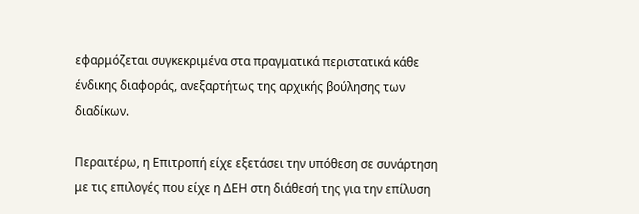εφαρμόζεται συγκεκριμένα στα πραγματικά περιστατικά κάθε ένδικης διαφοράς, ανεξαρτήτως της αρχικής βούλησης των διαδίκων.

Περαιτέρω, η Επιτροπή είχε εξετάσει την υπόθεση σε συνάρτηση με τις επιλογές που είχε η ΔΕΗ στη διάθεσή της για την επίλυση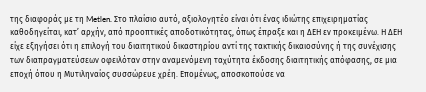της διαφοράς με τη Metlen. Στο πλαίσιο αυτό, αξιολογητέο είναι ότι ένας ιδιώτης επιχειρηματίας καθοδηγείται, κατ’ αρχήν, από προοπτικές αποδοτικότητας, όπως έπραξε και η ΔΕΗ εν προκειμένω. Η ΔΕΗ είχε εξηγήσει ότι η επιλογή του διαιτητικού δικαστηρίου αντί της τακτικής δικαιοσύνης ή της συνέχισης των διαπραγματεύσεων οφειλόταν στην αναμενόμενη ταχύτητα έκδοσης διαιτητικής απόφασης, σε μια εποχή όπου η Μυτιληναίος συσσώρευε χρέη. Επομένως, αποσκοπούσε να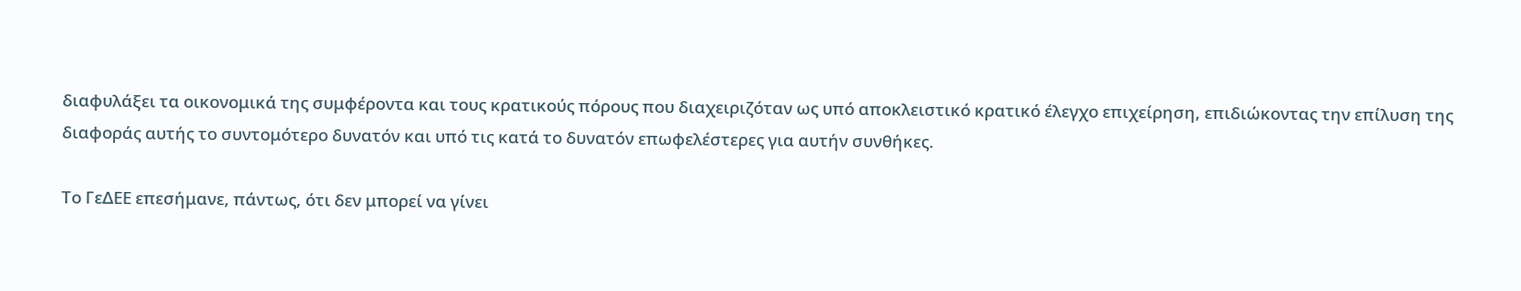διαφυλάξει τα οικονομικά της συμφέροντα και τους κρατικούς πόρους που διαχειριζόταν ως υπό αποκλειστικό κρατικό έλεγχο επιχείρηση, επιδιώκοντας την επίλυση της διαφοράς αυτής το συντομότερο δυνατόν και υπό τις κατά το δυνατόν επωφελέστερες για αυτήν συνθήκες.

Το ΓεΔΕΕ επεσήμανε, πάντως, ότι δεν μπορεί να γίνει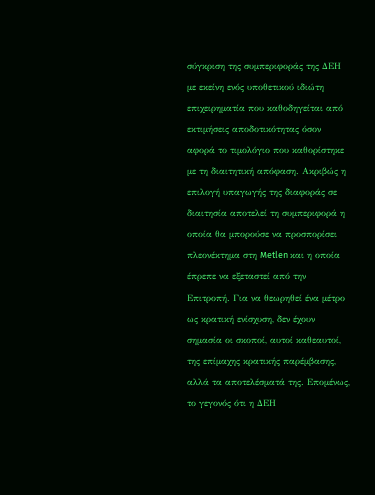σύγκριση της συμπεριφοράς της ΔΕΗ με εκείνη ενός υποθετικού ιδιώτη επιχειρηματία που καθοδηγείται από εκτιμήσεις αποδοτικότητας όσον αφορά το τιμολόγιο που καθορίστηκε με τη διαιτητική απόφαση. Ακριβώς η επιλογή υπαγωγής της διαφοράς σε διαιτησία αποτελεί τη συμπεριφορά η οποία θα μπορούσε να προσπορίσει πλεονέκτημα στη Metlen και η οποία έπρεπε να εξεταστεί από την Επιτροπή. Για να θεωρηθεί ένα μέτρο ως κρατική ενίσχυση, δεν έχουν σημασία οι σκοποί, αυτοί καθεαυτοί, της επίμαχης κρατικής παρέμβασης, αλλά τα αποτελέσματά της. Επομένως, το γεγονός ότι η ΔΕΗ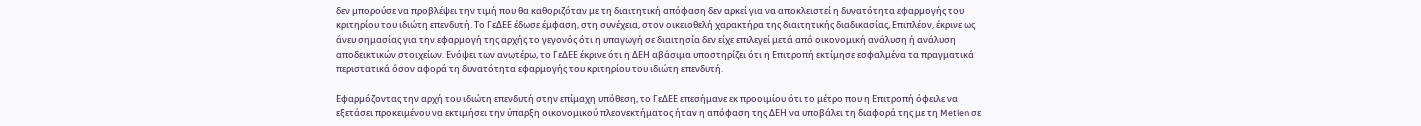δεν μπορούσε να προβλέψει την τιμή που θα καθοριζόταν με τη διαιτητική απόφαση δεν αρκεί για να αποκλειστεί η δυνατότητα εφαρμογής του κριτηρίου του ιδιώτη επενδυτή. Το ΓεΔΕΕ έδωσε έμφαση, στη συνέχεια, στον οικειοθελή χαρακτήρα της διαιτητικής διαδικασίας, Επιπλέον, έκρινε ως άνευ σημασίας για την εφαρμογή της αρχής το γεγονός ότι η υπαγωγή σε διαιτησία δεν είχε επιλεγεί μετά από οικονομική ανάλυση ή ανάλυση αποδεικτικών στοιχείων. Ενόψει των ανωτέρω, το ΓεΔΕΕ έκρινε ότι η ΔΕΗ αβάσιμα υποστηρίζει ότι η Επιτροπή εκτίμησε εσφαλμένα τα πραγματικά περιστατικά όσον αφορά τη δυνατότητα εφαρμογής του κριτηρίου του ιδιώτη επενδυτή.

Εφαρμόζοντας την αρχή του ιδιώτη επενδυτή στην επίμαχη υπόθεση, το ΓεΔΕΕ επεσήμανε εκ προοιμίου ότι το μέτρο που η Επιτροπή όφειλε να εξετάσει προκειμένου να εκτιμήσει την ύπαρξη οικονομικού πλεονεκτήματος ήταν η απόφαση της ΔΕΗ να υποβάλει τη διαφορά της με τη Metlen σε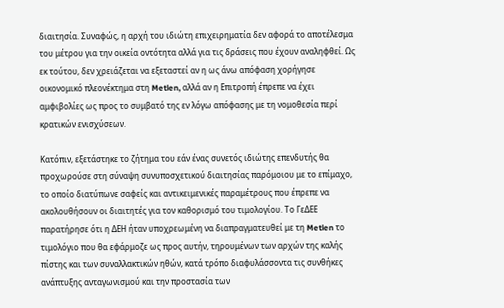διαιτησία. Συναφώς, η αρχή του ιδιώτη επιχειρηματία δεν αφορά το αποτέλεσμα του μέτρου για την οικεία οντότητα αλλά για τις δράσεις που έχουν αναληφθεί. Ως εκ τούτου, δεν χρειάζεται να εξεταστεί αν η ως άνω απόφαση χορήγησε οικονομικό πλεονέκτημα στη Metlen, αλλά αν η Επιτροπή έπρεπε να έχει αμφιβολίες ως προς το συμβατό της εν λόγω απόφασης με τη νομοθεσία περί κρατικών ενισχύσεων.

Κατόπιν, εξετάστηκε το ζήτημα του εάν ένας συνετός ιδιώτης επενδυτής θα προχωρούσε στη σύναψη συνυποσχετικού διαιτησίας παρόμοιου με το επίμαχο, το οποίο διατύπωνε σαφείς και αντικειμενικές παραμέτρους που έπρεπε να ακολουθήσουν οι διαιτητές για τον καθορισμό του τιμολογίου. Το ΓεΔΕΕ παρατήρησε ότι η ΔΕΗ ήταν υποχρεωμένη να διαπραγματευθεί με τη Metlen το τιμολόγιο που θα εφάρμοζε ως προς αυτήν, τηρουμένων των αρχών της καλής πίστης και των συναλλακτικών ηθών, κατά τρόπο διαφυλάσσοντα τις συνθήκες ανάπτυξης ανταγωνισμού και την προστασία των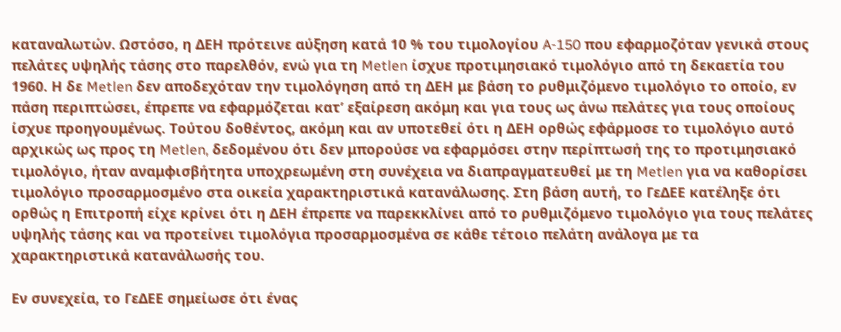καταναλωτών. Ωστόσο, η ΔΕΗ πρότεινε αύξηση κατά 10 % του τιμολογίου A‑150 που εφαρμοζόταν γενικά στους πελάτες υψηλής τάσης στο παρελθόν, ενώ για τη Metlen ίσχυε προτιμησιακό τιμολόγιο από τη δεκαετία του 1960. Η δε Metlen δεν αποδεχόταν την τιμολόγηση από τη ΔΕΗ με βάση το ρυθμιζόμενο τιμολόγιο το οποίο, εν πάση περιπτώσει, έπρεπε να εφαρμόζεται κατ’ εξαίρεση ακόμη και για τους ως άνω πελάτες για τους οποίους ίσχυε προηγουμένως. Τούτου δοθέντος, ακόμη και αν υποτεθεί ότι η ΔΕΗ ορθώς εφάρμοσε το τιμολόγιο αυτό αρχικώς ως προς τη Metlen, δεδομένου ότι δεν μπορούσε να εφαρμόσει στην περίπτωσή της το προτιμησιακό τιμολόγιο, ήταν αναμφισβήτητα υποχρεωμένη στη συνέχεια να διαπραγματευθεί με τη Metlen για να καθορίσει τιμολόγιο προσαρμοσμένο στα οικεία χαρακτηριστικά κατανάλωσης. Στη βάση αυτή, το ΓεΔΕΕ κατέληξε ότι ορθώς η Επιτροπή είχε κρίνει ότι η ΔΕΗ έπρεπε να παρεκκλίνει από το ρυθμιζόμενο τιμολόγιο για τους πελάτες υψηλής τάσης και να προτείνει τιμολόγια προσαρμοσμένα σε κάθε τέτοιο πελάτη ανάλογα με τα χαρακτηριστικά κατανάλωσής του.

Εν συνεχεία, το ΓεΔΕΕ σημείωσε ότι ένας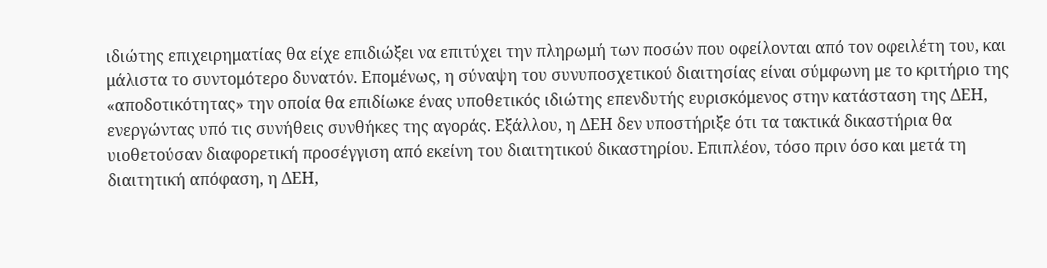ιδιώτης επιχειρηματίας θα είχε επιδιώξει να επιτύχει την πληρωμή των ποσών που οφείλονται από τον οφειλέτη του, και μάλιστα το συντομότερο δυνατόν. Επομένως, η σύναψη του συνυποσχετικού διαιτησίας είναι σύμφωνη με το κριτήριο της «αποδοτικότητας» την οποία θα επιδίωκε ένας υποθετικός ιδιώτης επενδυτής ευρισκόμενος στην κατάσταση της ΔΕΗ, ενεργώντας υπό τις συνήθεις συνθήκες της αγοράς. Εξάλλου, η ΔΕΗ δεν υποστήριξε ότι τα τακτικά δικαστήρια θα υιοθετούσαν διαφορετική προσέγγιση από εκείνη του διαιτητικού δικαστηρίου. Επιπλέον, τόσο πριν όσο και μετά τη διαιτητική απόφαση, η ΔΕΗ,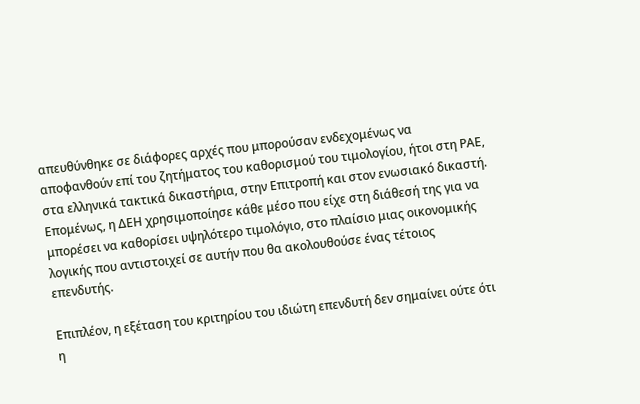απευθύνθηκε σε διάφορες αρχές που μπορούσαν ενδεχομένως να αποφανθούν επί του ζητήματος του καθορισμού του τιμολογίου, ήτοι στη ΡΑΕ, στα ελληνικά τακτικά δικαστήρια, στην Επιτροπή και στον ενωσιακό δικαστή. Επομένως, η ΔΕΗ χρησιμοποίησε κάθε μέσο που είχε στη διάθεσή της για να μπορέσει να καθορίσει υψηλότερο τιμολόγιο, στο πλαίσιο μιας οικονομικής λογικής που αντιστοιχεί σε αυτήν που θα ακολουθούσε ένας τέτοιος επενδυτής.

Επιπλέον, η εξέταση του κριτηρίου του ιδιώτη επενδυτή δεν σημαίνει ούτε ότι η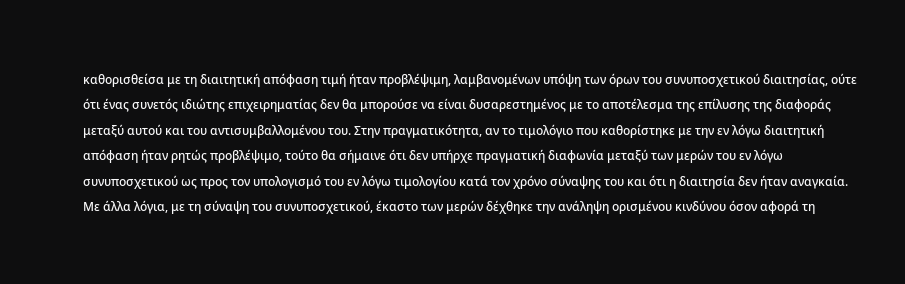καθορισθείσα με τη διαιτητική απόφαση τιμή ήταν προβλέψιμη, λαμβανομένων υπόψη των όρων του συνυποσχετικού διαιτησίας, ούτε ότι ένας συνετός ιδιώτης επιχειρηματίας δεν θα μπορούσε να είναι δυσαρεστημένος με το αποτέλεσμα της επίλυσης της διαφοράς μεταξύ αυτού και του αντισυμβαλλομένου του. Στην πραγματικότητα, αν το τιμολόγιο που καθορίστηκε με την εν λόγω διαιτητική απόφαση ήταν ρητώς προβλέψιμο, τούτο θα σήμαινε ότι δεν υπήρχε πραγματική διαφωνία μεταξύ των μερών του εν λόγω συνυποσχετικού ως προς τον υπολογισμό του εν λόγω τιμολογίου κατά τον χρόνο σύναψης του και ότι η διαιτησία δεν ήταν αναγκαία. Με άλλα λόγια, με τη σύναψη του συνυποσχετικού, έκαστο των μερών δέχθηκε την ανάληψη ορισμένου κινδύνου όσον αφορά τη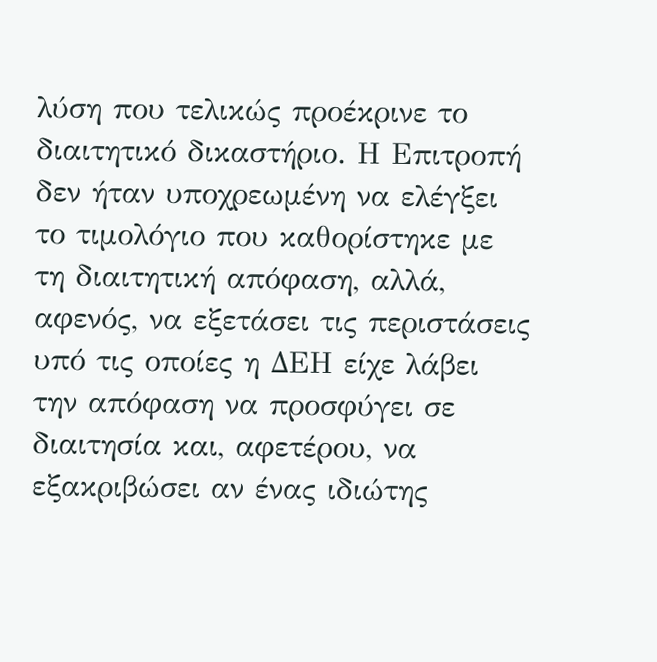λύση που τελικώς προέκρινε το διαιτητικό δικαστήριο. Η Επιτροπή δεν ήταν υποχρεωμένη να ελέγξει το τιμολόγιο που καθορίστηκε με τη διαιτητική απόφαση, αλλά, αφενός, να εξετάσει τις περιστάσεις υπό τις οποίες η ΔΕΗ είχε λάβει την απόφαση να προσφύγει σε διαιτησία και, αφετέρου, να εξακριβώσει αν ένας ιδιώτης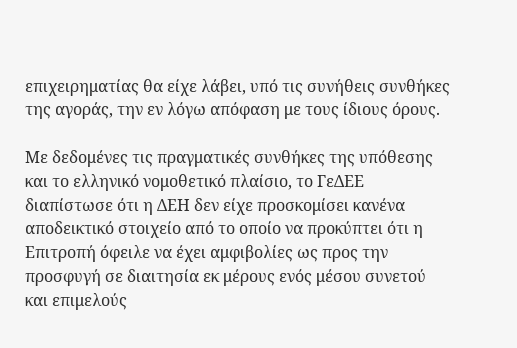επιχειρηματίας θα είχε λάβει, υπό τις συνήθεις συνθήκες της αγοράς, την εν λόγω απόφαση με τους ίδιους όρους.

Με δεδομένες τις πραγματικές συνθήκες της υπόθεσης και το ελληνικό νομοθετικό πλαίσιο, το ΓεΔΕΕ διαπίστωσε ότι η ΔΕΗ δεν είχε προσκομίσει κανένα αποδεικτικό στοιχείο από το οποίο να προκύπτει ότι η Επιτροπή όφειλε να έχει αμφιβολίες ως προς την προσφυγή σε διαιτησία εκ μέρους ενός μέσου συνετού και επιμελούς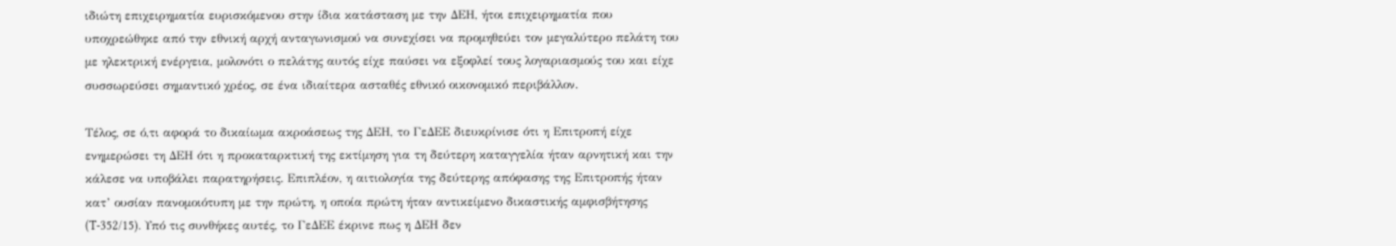ιδιώτη επιχειρηματία ευρισκόμενου στην ίδια κατάσταση με την ΔΕΗ, ήτοι επιχειρηματία που υποχρεώθηκε από την εθνική αρχή ανταγωνισμού να συνεχίσει να προμηθεύει τον μεγαλύτερο πελάτη του με ηλεκτρική ενέργεια, μολονότι ο πελάτης αυτός είχε παύσει να εξοφλεί τους λογαριασμούς του και είχε συσσωρεύσει σημαντικό χρέος, σε ένα ιδιαίτερα ασταθές εθνικό οικονομικό περιβάλλον.

Τέλος, σε ό,τι αφορά το δικαίωμα ακροάσεως της ΔΕΗ, το ΓεΔΕΕ διευκρίνισε ότι η Επιτροπή είχε ενημερώσει τη ΔΕΗ ότι η προκαταρκτική της εκτίμηση για τη δεύτερη καταγγελία ήταν αρνητική και την κάλεσε να υποβάλει παρατηρήσεις. Επιπλέον, η αιτιολογία της δεύτερης απόφασης της Επιτροπής ήταν κατ’ ουσίαν πανομοιότυπη με την πρώτη, η οποία πρώτη ήταν αντικείμενο δικαστικής αμφισβήτησης (T-352/15). Υπό τις συνθήκες αυτές, το ΓεΔΕΕ έκρινε πως η ΔΕΗ δεν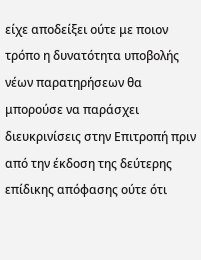είχε αποδείξει ούτε με ποιον τρόπο η δυνατότητα υποβολής νέων παρατηρήσεων θα μπορούσε να παράσχει διευκρινίσεις στην Επιτροπή πριν από την έκδοση της δεύτερης επίδικης απόφασης ούτε ότι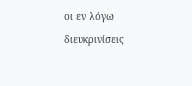οι εν λόγω διευκρινίσεις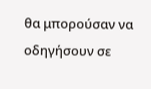θα μπορούσαν να οδηγήσουν σε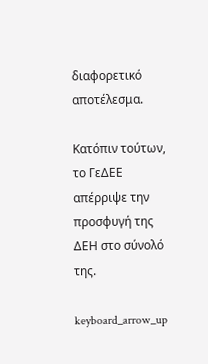διαφορετικό αποτέλεσμα.

Κατόπιν τούτων, το ΓεΔΕΕ απέρριψε την προσφυγή της ΔΕΗ στο σύνολό της.

keyboard_arrow_up